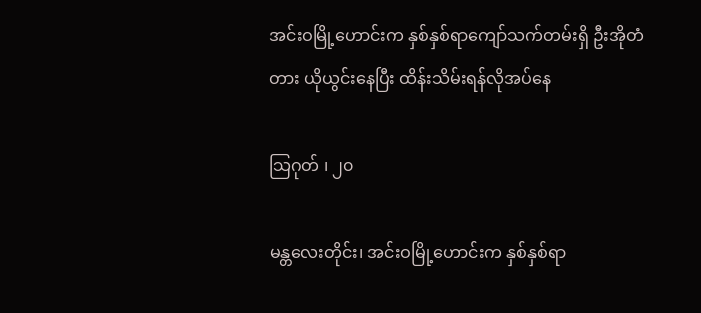အင်းဝမြို့ဟောင်းက နှစ်နှစ်ရာကျော်သက်တမ်းရှိ ဦးအိုတံတား ယိုယွင်းနေပြီး ထိန်းသိမ်းရန်လိုအပ်နေ

သြဂုတ် ၊ ၂၀

မန္တလေးတိုင်း၊ အင်းဝမြို့ဟောင်းက နှစ်နှစ်ရာ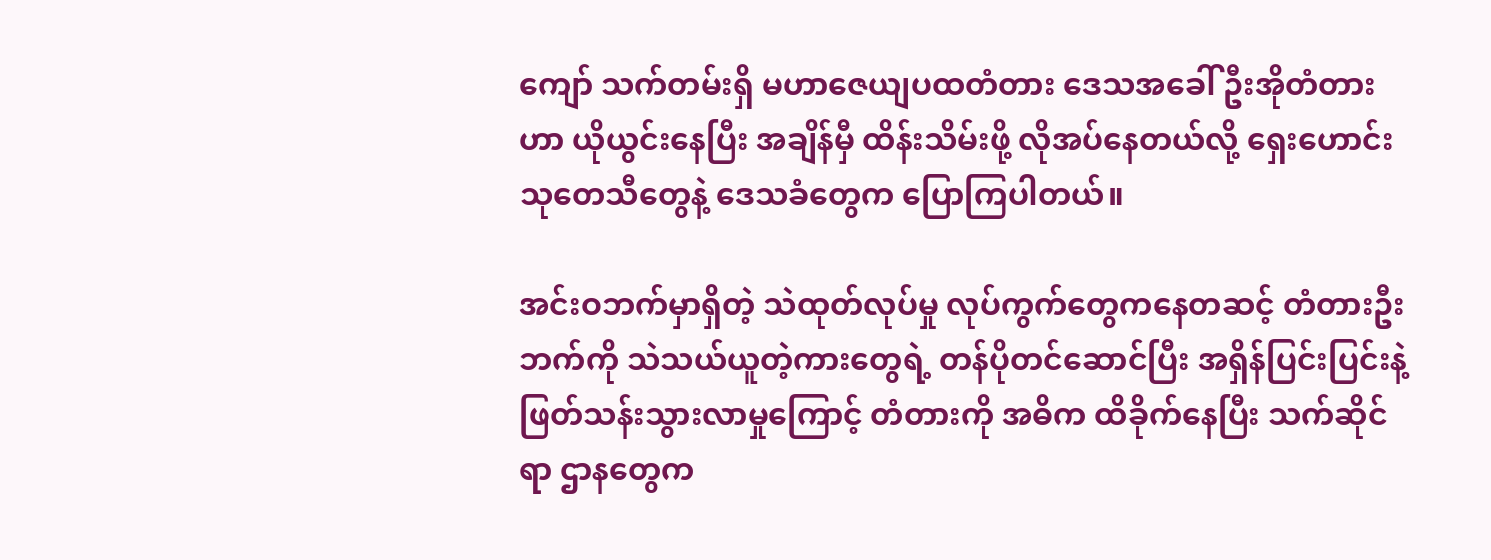ကျော် သက်တမ်းရှိ မဟာဇေယျပထတံတား ဒေသအခေါ် ဦးအိုတံတားဟာ ယိုယွင်းနေပြီး အချိန်မှီ ထိန်းသိမ်းဖို့ လိုအပ်နေတယ်လို့ ရှေးဟောင်းသုတေသီတွေနဲ့ ဒေသခံတွေက ပြောကြပါတယ်။

အင်းဝဘက်မှာရှိတဲ့ သဲထုတ်လုပ်မှု လုပ်ကွက်တွေကနေတဆင့် တံတားဦးဘက်ကို သဲသယ်ယူတဲ့ကားတွေရဲ့ တန်ပိုတင်ဆောင်ပြီး အရှိန်ပြင်းပြင်းနဲ့ ဖြတ်သန်းသွားလာမှုကြောင့် တံတားကို အဓိက ထိခိုက်နေပြီး သက်ဆိုင်ရာ ဌာနတွေက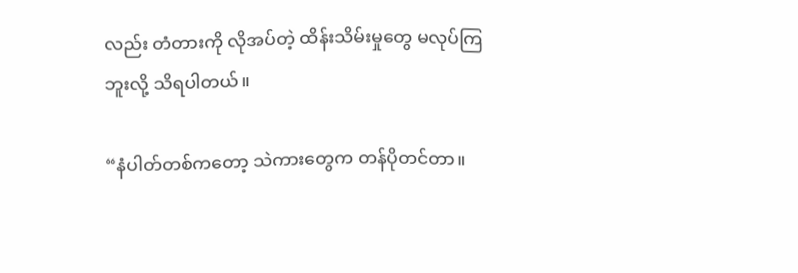လည်း တံတားကို လိုအပ်တဲ့ ထိန်းသိမ်းမှုတွေ မလုပ်ကြဘူးလို့ သိရပါတယ်။

“နံပါတ်တစ်ကတော့ သဲကားတွေက တန်ပိုတင်တာ။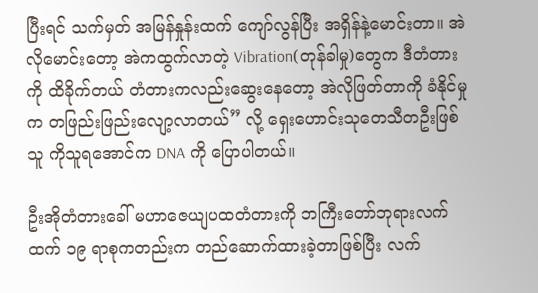ပြီးရင် သက်မှတ် အမြန်နှုန်းထက် ကျော်လွန်ပြီး အရှိန်နဲ့မောင်းတာ။ အဲလိုမောင်းတော့ အဲကထွက်လာတဲ့ Vibration(တုန်ခါမှု)တွေက ဒီတံတားကို ထိခိုက်တယ် တံတားကလည်းဆွေးနေတော့ အဲလိုဖြတ်တာကို ခံနိုင်မှုက တဖြည်းဖြည်းလျော့လာတယ်” လို့ ရှေးဟောင်းသုတေသီတဦးဖြစ်သူ ကိုသူရအောင်က DNA ကို ပြောပါတယ်။

ဦးအိုတံတားခေါ် မဟာဇေယျပထတံတားကို ဘကြီးတော်ဘုရားလက်ထက် ၁၉ ရာစုကတည်းက တည်ဆောက်ထားခဲ့တာဖြစ်ပြီး လက်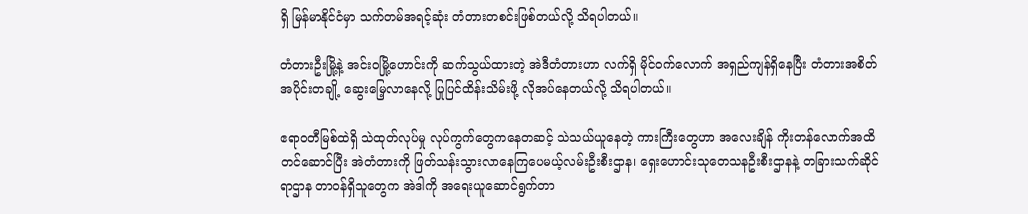ရှိ မြန်မာနိုင်ငံမှာ သက်တမ်အရင့်ဆုံး တံတားတစင်းဖြစ်တယ်လို့ သိရပါတယ်။

တံတားဦးမြို့နဲ့ အင်းဝမြို့ဟောင်းကို ဆက်သွယ်ထားတဲ့ အဲဒီတံတားဟာ လက်ရှိ မိုင်ဝက်လောက် အရှည်ကျန်ရှိနေပြီး တံတားအစိတ်အပိုင်းတချို့ ဆွေးမြေ့လာနေလို့ ပြုပြင်ထိန်းသိမ်းဖို့ လိုအပ်နေတယ်လို့ သိရပါတယ်။

ဧရာဝတီမြစ်ထဲရှိ သဲထုတ်လုပ်မှု လုပ်ကွက်တွေကနေတဆင့် သဲသယ်ယူနေတဲ့ ကားကြီးတွေဟာ အလေးချိန် ကိုးတန်လောက်အထိ တင်ဆောင်ပြီး အဲတံတားကို ဖြတ်သန်းသွားလာနေကြပေမယ့်လမ်းဦးစီးဌာန၊ ရှေးဟောင်းသုတေသနဦးစီးဌာနနဲ့ တခြားသက်ဆိုင်ရာဌာန တာဝန်ရှိသူတွေက အဲဒါကို အရေးယူဆောင်ရွက်တာ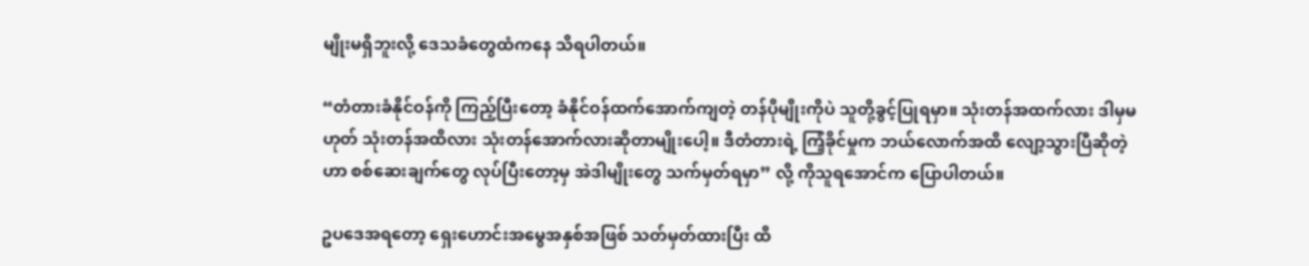မျိုးမရှိဘူးလို့ ဒေသခံတွေထံကနေ သိရပါတယ်။

“တံတားခံနိုင်ဝန်ကို ကြည့်ပြီးတော့ ခံနိုင်ဝန်ထက်အောက်ကျတဲ့ တန်ပိုမျိုးကိုပဲ သူတို့ခွင့်ပြုရမှာ။ သုံးတန်အထက်လား ဒါမှမဟုတ် သုံးတန်အထိလား သုံးတန်အောက်လားဆိုတာမျိုးပေါ့။ ဒီတံတားရဲ့ ကြံ့ခိုင်မှုက ဘယ်လောက်အထိ လျော့သွားပြီဆိုတဲ့ဟာ စစ်ဆေးချက်တွေ လုပ်ပြီးတော့မှ အဲဒါမျိုးတွေ သက်မှတ်ရမှာ” လို့ ကိုသူရအောင်က ပြောပါတယ်။

ဥပဒေအရတော့ ရှေးဟောင်းအမွေအနှစ်အဖြစ် သတ်မှတ်ထားပြီး ထိ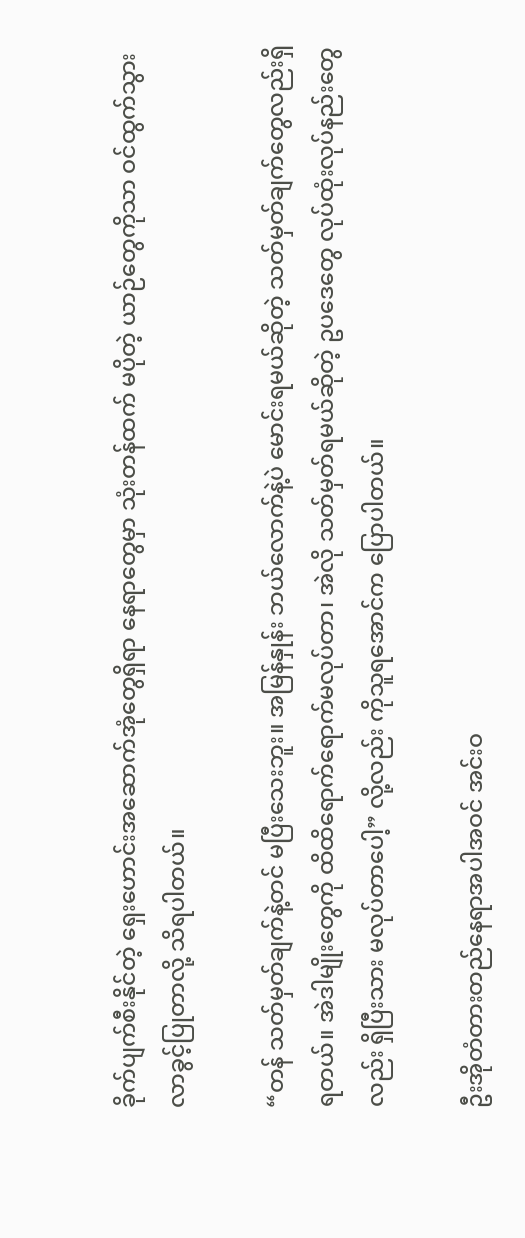ခိုက်ပျက်စီးနိုင်တဲ့ ရှေးဟောင်းအဆောက်အုံတွေရှိရာ နေရာတွေမှာ သုံးတန်ထက် မပိုတဲ့ ယာဉ်တွေကိုသာ ဝင်ထွက်သွားလာခွင့်ပြုတာလို့ သိရပါတယ်။

“တန် သတ်မှတ်ချက်နဲ့တင် မပြီးသေးဘူး။ အမြန်နှုန်း ဘယ်လောက်နဲ့ပဲ မောင်းရမယ်ဆိုတဲ့ သတ်မှတ်ချက်တွေလည်းရှိရတယ်။ အဲဒါမျိုးတွေကို ထိထိရောက်ရောက်မလုပ်တာ၊ အဲလို သတ်မှတ်ရမယ်ဆိုတဲ့ ဥပဒေတွေ လုပ်ထုံးလုပ်နည်းတွေလည်း ရှိပြီးသား မလုပ်တာပေါ့” လို့လည်း ကိုသူရအောင်က ပြောပါတယ်။

ဦးအိုတံတားတည်နေရာအပါအဝင် အင်းဝ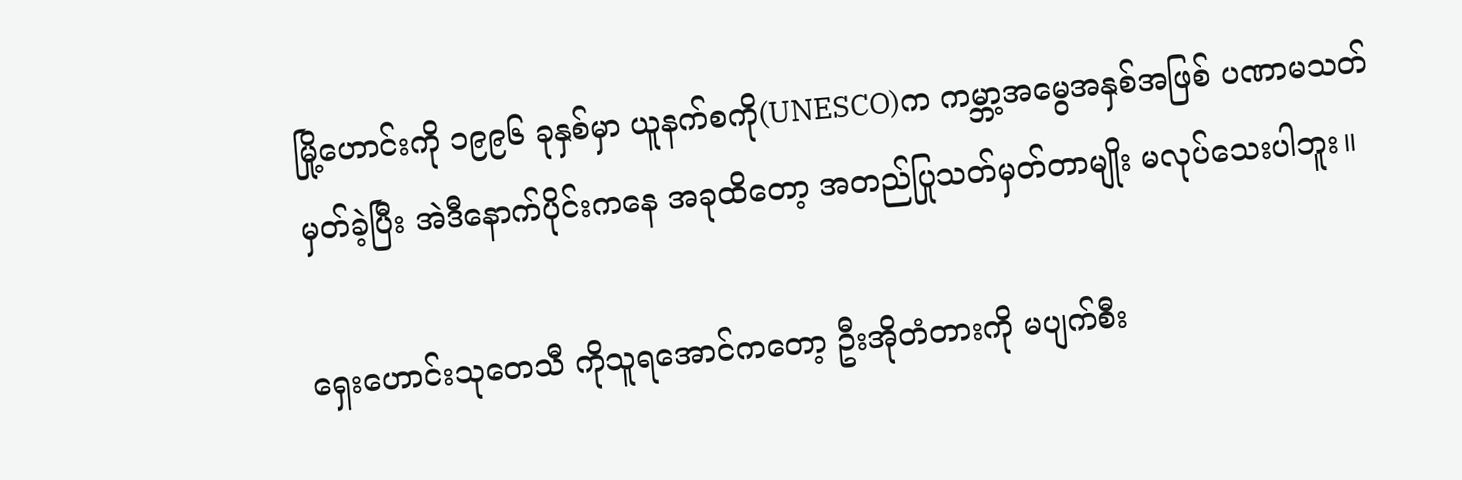မြို့ဟောင်းကို ၁၉၉၆ ခုနှစ်မှာ ယူနက်စကို(UNESCO)က ကမ္ဘာ့အမွေအနှစ်အဖြစ် ပဏာမသတ်မှတ်ခဲ့ပြီး အဲဒီနောက်ပိုင်းကနေ အခုထိတော့ အတည်ပြုသတ်မှတ်တာမျိုး မလုပ်သေးပါဘူး။

ရှေးဟောင်းသုတေသီ ကိုသူရအောင်ကတော့ ဦးအိုတံတားကို မပျက်စီး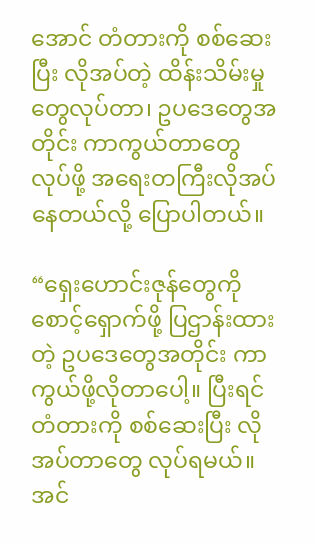အောင် တံတားကို စစ်ဆေးပြီး လိုအပ်တဲ့ ထိန်းသိမ်းမှုတွေလုပ်တာ၊ ဥပဒေတွေအတိုင်း ကာကွယ်တာတွေ လုပ်ဖို့ အရေးတကြီးလိုအပ်နေတယ်လို့ ပြောပါတယ်။

“ရှေးဟောင်းဇုန်တွေကို စောင့်ရှောက်ဖို့ ပြဌာန်းထားတဲ့ ဥပဒေတွေအတိုင်း ကာကွယ်ဖို့လိုတာပေါ့။ ပြီးရင် တံတားကို စစ်ဆေးပြီး လိုအပ်တာတွေ လုပ်ရမယ်။ အင်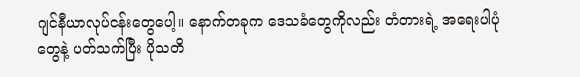ဂျင်နီယာလုပ်ငန်းတွေပေါ့။ နောက်တခုက ဒေသခံတွေကိုလည်း တံတားရဲ့ အရေးပါပုံတွေနဲ့ ပတ်သက်ပြီး ပိုသတိ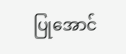ပြုအောင်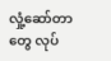လှုံ့ဆော်တာတွေ လုပ်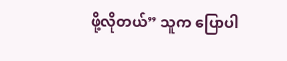ဖို့လိုတယ်” သူက ပြောပါ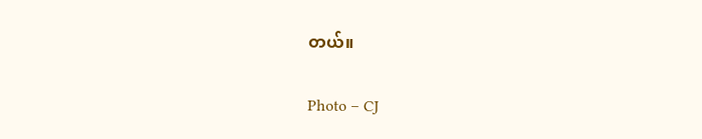တယ်။

Photo – CJ